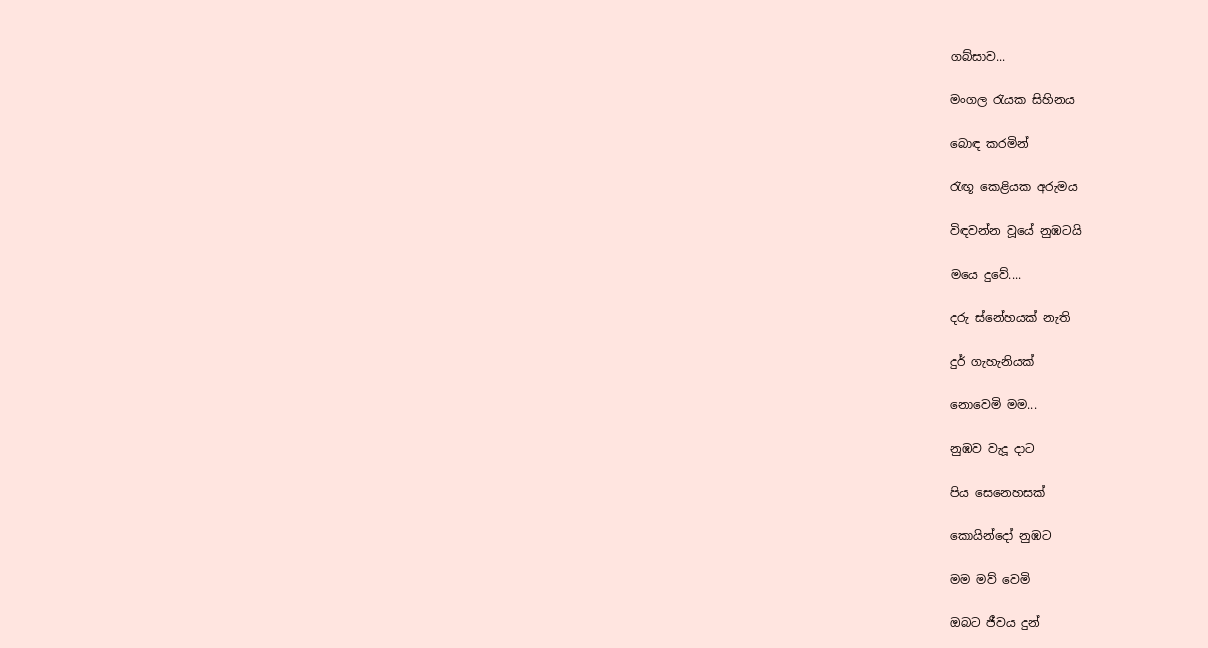ගබ්සාව...

මංගල රැයක සිහිනය

බොඳ කරමින්

රැඟූ කෙළියක අරුමය

විඳවන්න වූයේ නුඹටයි

මයෙ දුවේ....

දරු ස්නේහයක් නැති

දුර් ගැහැනියක්

නොවෙමි මම...

නුඹව වැදූ දාට

පිය සෙනෙහසක්

කොයින්දෝ නුඹට

මම මව් වෙමි

ඔබට ජීවය දුන්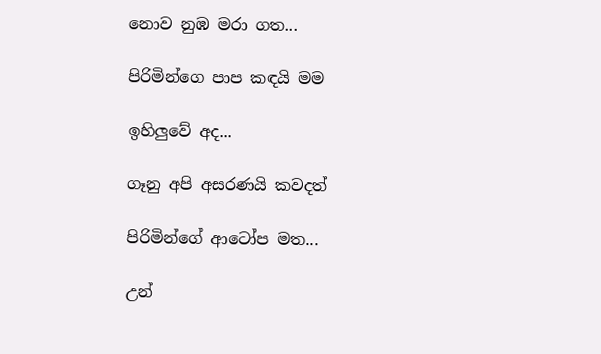නොව නුඹ මරා ගත...

පිරිමින්ගෙ පාප කඳයි මම

ඉහිලුවේ අද...

ගෑනු අපි අසරණයි කවදත්

පිරිමින්ගේ ආටෝප මත...

උන්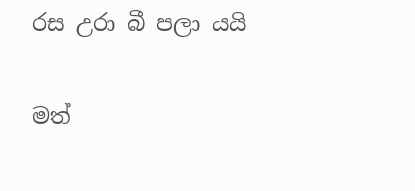රස උරා බී පලා යයි

මත්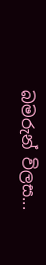බමරුන් විලස...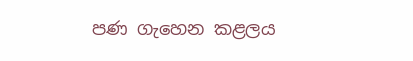පණ ගැහෙන කළලය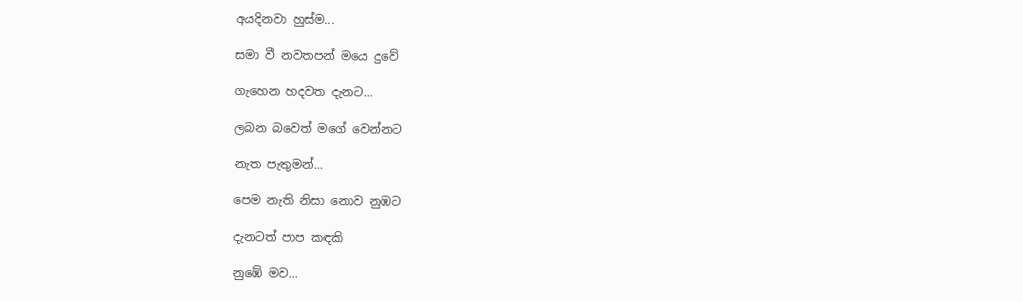අයදිනවා හුස්ම...

සමා වී නවතපන් මයෙ දුවේ

ගැහෙන හදවත දැනට...

ලබන බවෙත් මගේ වෙන්නට

නැත පැතුමන්...

පෙම නැති නිසා නොව නුඹට

දැනටත් පාප කඳකි

නුඹේ මව...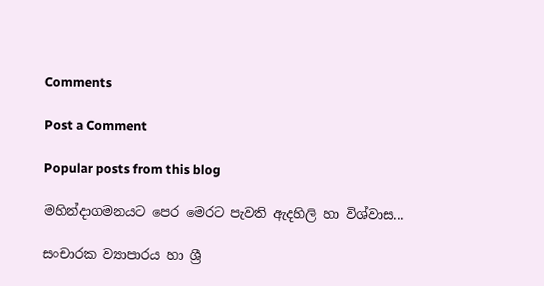Comments

Post a Comment

Popular posts from this blog

මහින්දාගමනයට පෙර මෙරට පැවති ඇදහිලි හා විශ්වාස...

සංචාරක ව්‍යාපාරය හා ශ්‍රී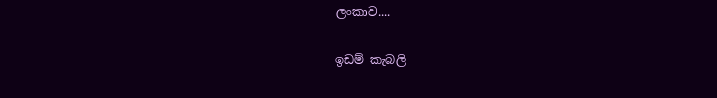ලංකාව....

ඉඩම් කැබලි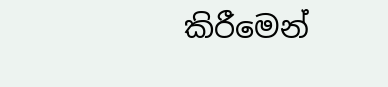කිරීමෙන්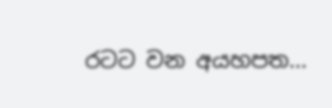රටට වන අයහපත...